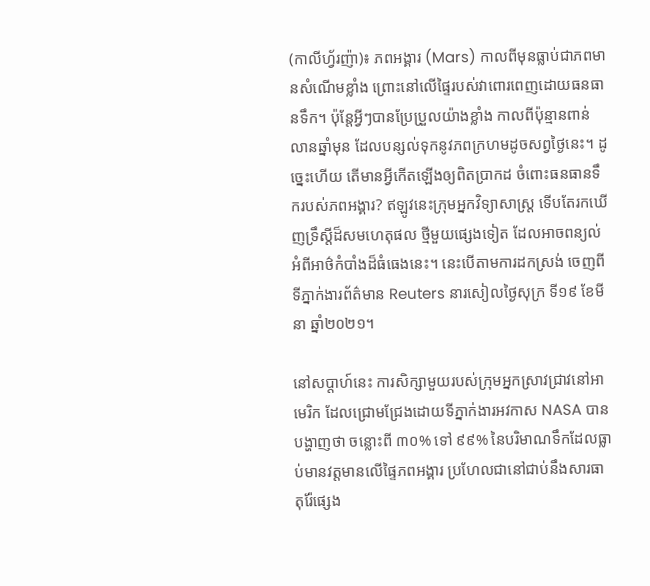(កាលីហ្វ័រញ៉ា)៖ ភពអង្គារ (Mars) កាលពីមុនធ្លាប់ជាភពមានសំណើមខ្លាំង ព្រោះនៅលើផ្ទៃរបស់វាពោរពេញដោយធនធានទឹក។ ប៉ុន្តែអ្វីៗបានប្រែប្រួលយ៉ាងខ្លាំង កាលពីប៉ុន្មានពាន់លានឆ្នាំមុន ដែលបន្សល់ទុកនូវភពក្រហមដូចសព្វថ្ងៃនេះ។ ដូច្នេះហើយ តើមានអ្វីកើតឡើងឲ្យពិតប្រាកដ ចំពោះធនធានទឹករបស់ភពអង្គារ? ឥឡូវនេះក្រុមអ្នកវិទ្យាសាស្រ្ត ទើបតែរកឃើញទ្រឹស្តីដ៏សមហេតុផល ថ្មីមួយផ្សេងទៀត ដែលអាចពន្យល់អំពីអាថ៌កំបាំងដ៏ធំធេងនេះ។ នេះបើតាមការដកស្រង់ ចេញពីទីភ្នាក់ងារព័ត៌មាន Reuters នារសៀលថ្ងៃសុក្រ ទី១៩ ខែមីនា ឆ្នាំ២០២១។

នៅសប្តាហ៍នេះ ការសិក្សាមួយរបស់ក្រុមអ្នកស្រាវជ្រាវនៅអាមេរិក ដែលជ្រោមជ្រែងដោយទីភ្នាក់ងារអវកាស NASA បានបង្ហាញថា ចន្លោះពី ៣០% ទៅ ៩៩% នៃបរិមាណទឹកដែលធ្លាប់មានវត្តមានលើផ្ទៃភពអង្គារ ប្រហែលជានៅជាប់នឹងសារធាតុរ៉ែផ្សេង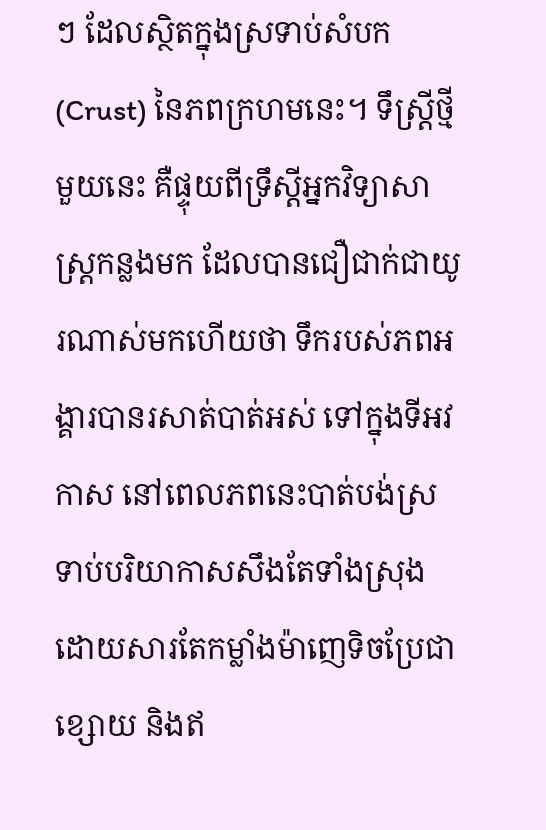ៗ ដែលស្ថិតក្នុងស្រទាប់សំបក (Crust) នៃភពក្រហមនេះ។ ទឹស្រ្តីថ្មីមួយនេះ គឺផ្ទុយពីទ្រឹស្តីអ្នកវិទ្យាសាស្រ្តកន្លងមក ដែលបានជឿជាក់ជាយូរណាស់មកហើយថា ទឹករបស់ភពអង្គារបានរសាត់បាត់អស់ ទៅក្នុងទីអវកាស នៅពេលភពនេះបាត់បង់ស្រទាប់បរិយាកាសសឹងតែទាំងស្រុង ដោយសារតែកម្លាំងម៉ាញេទិចប្រែជាខ្សោយ និងឥ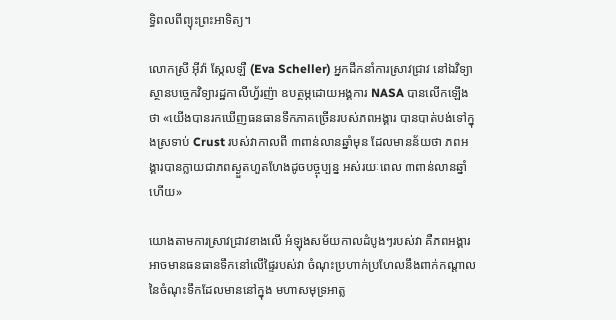ទ្ធិពលពីព្យុះព្រះអាទិត្យ។

លោកស្រី អ៊ីវ៉ា ស្កែលឡឺ (Eva Scheller) អ្នកដឹកនាំការស្រាវជ្រាវ នៅឯវិទ្យាស្ថានបច្ចេកវិទ្យារដ្ឋកាលីហ្វ័រញ៉ា ឧបត្ថម្ភដោយអង្គការ NASA បានលើកឡើងថា «យើងបានរកឃើញធនធានទឹកភាគច្រើនរបស់ភពអង្គារ បានបាត់បង់ទៅក្នុងស្រទាប់ Crust របស់វាកាលពី ៣ពាន់លានឆ្នាំមុន ដែលមានន័យថា ភពអង្គារបានក្លាយជាភពស្ងួតហួតហែងដូចបច្ចុប្បន្ន អស់រយៈពេល ៣ពាន់លានឆ្នាំហើយ»

យោងតាមការស្រាវជ្រាវខាងលើ អំឡុងសម័យកាលដំបូងៗរបស់វា គឺភពអង្គារអាចមានធនធានទឹកនៅលើផ្ទៃរបស់វា ចំណុះប្រហាក់ប្រហែលនឹងពាក់កណ្តាល នៃចំណុះទឹកដែលមាននៅក្នុង មហាសមុទ្រអាត្ល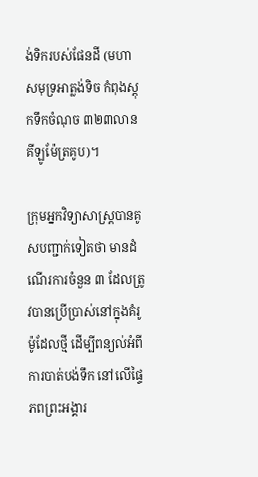ង់ទិករបស់ផែនដី (មហាសមុទ្រអាត្លង់ទិច កំពុងស្តុកទឹកចំណុច ៣២៣លានគីឡូម៉ែត្រគូប)។

ក្រុមអ្នកវិទ្យាសាស្ត្របានគូសបញ្ជាក់ទៀតថា មានដំណើរការចំនួន ៣ ដែលត្រូវបានប្រើប្រាស់នៅក្នុងគំរូម៉ូដែលថ្មី ដើម្បីពន្យល់អំពីការបាត់បង់ទឹក នៅលើផ្ទៃភពព្រះអង្គារ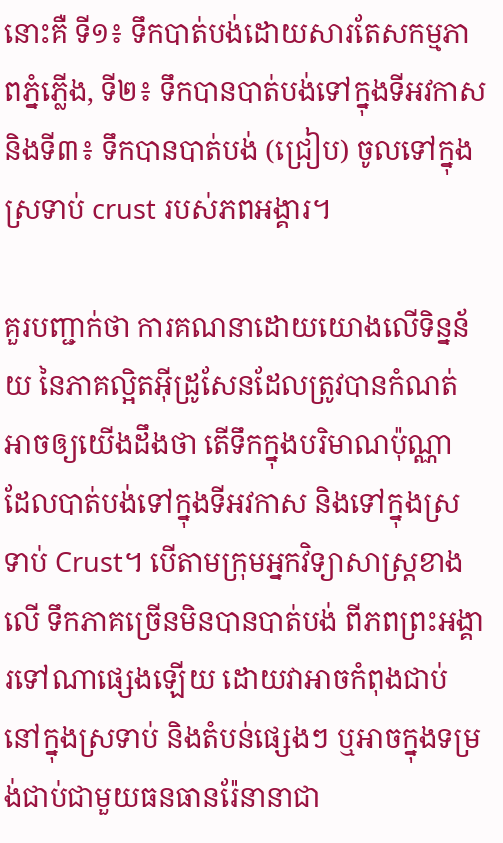នោះគឺ ទី១៖ ទឹកបាត់បង់ដោយសារតែសកម្មភាពភ្នំភ្លើង, ទី២៖ ទឹកបានបាត់បង់ទៅក្នុងទីអវកាស និងទី៣៖ ទឹកបានបាត់បង់ (ជ្រៀប) ចូលទៅក្នុងស្រទាប់ crust របស់ភពអង្គារ។

គួរបញ្ជាក់ថា ការគណនាដោយយោងលើទិន្នន័យ នៃភាគល្អិតអ៊ីដ្រូសែនដែលត្រូវបានកំណត់ អាចឲ្យយើងដឹងថា តើទឹកក្នុងបរិមាណប៉ុណ្ណា ដែលបាត់បង់ទៅក្នុងទីអវកាស និងទៅក្នុងស្រទាប់ Crust។ បើតាមក្រុមអ្នកវិទ្យាសាស្ត្រខាងលើ ទឹកភាគច្រើនមិនបានបាត់បង់ ពីភពព្រះអង្គារទៅណាផ្សេងឡើយ ដោយវាអាចកំពុងជាប់នៅក្នុងស្រទាប់ និងតំបន់ផ្សេងៗ ឬអាចក្នុងទម្រង់ជាប់ជាមួយធនធានរ៉ែនានាជា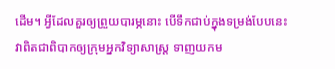ដើម។ អ្វីដែលគួរឲ្យព្រួយបារម្ភនោះ បើទឹកជាប់ក្នុងទម្រង់បែបនេះ វាពិតជាពិបាកឲ្យក្រុមអ្នកវិទ្យាសាស្ត្រ ទាញយកម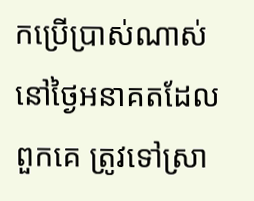កប្រើប្រាស់ណាស់ នៅថ្ងៃអនាគតដែលពួកគេ ត្រូវទៅស្រា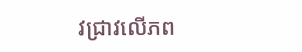វជ្រាវលើភព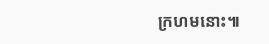ក្រហមនោះ៕